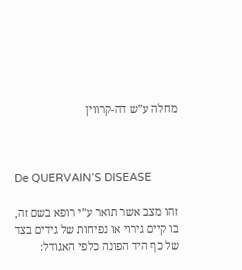מחלה ע”ש דה-קרווין



De QUERVAIN’S DISEASE

זהו מצב אשר תואר ע”י רופא בשם זה, בו קיים גירוי או נפיחות של גידים בצד של כף היד הפונה כלפי האגודל: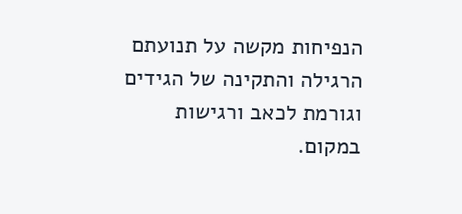הנפיחות מקשה על תנועתם הרגילה והתקינה של הגידים וגורמת לכאב ורגישות במקום.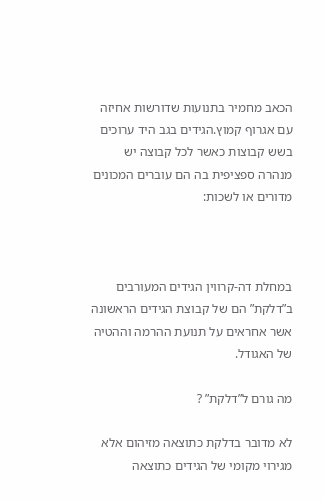הכאב מחמיר בתנועות שדורשות אחיזה עם אגרוף קמוץ.הגידים בגב היד ערוכים בשש קבוצות כאשר לכל קבוצה יש מנהרה ספציפית בה הם עוברים המכונים מדורים או לשכות:



במחלת דה-קרווין הגידים המעורבים ב”דלקת” הם של קבוצת הגידים הראשונה אשר אחראים על תנועת ההרמה וההטיה של האגודל.

מה גורם ל”דלקת” ?

לא מדובר בדלקת כתוצאה מזיהום אלא מגירוי מקומי של הגידים כתוצאה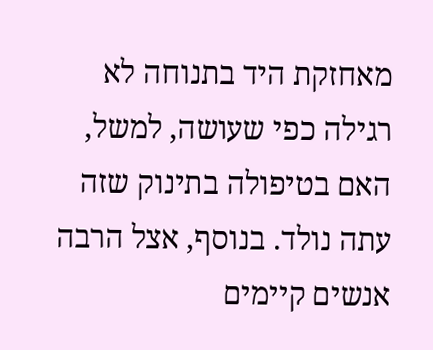מאחזקת היד בתנוחה לא רגילה כפי שעושה, למשל, האם בטיפולה בתינוק שזה עתה נולד. בנוסף, אצל הרבה אנשים קיימים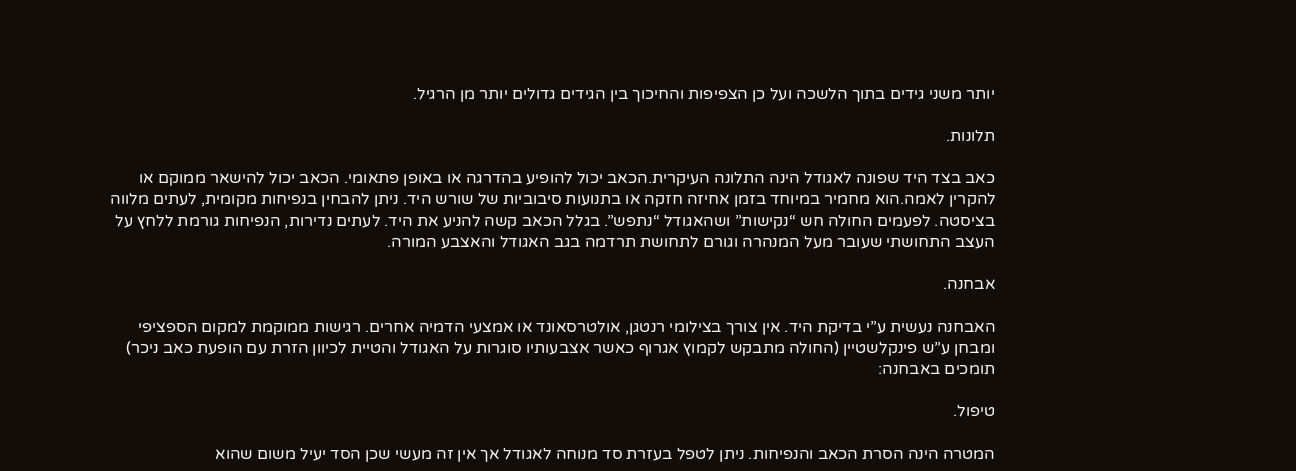יותר משני גידים בתוך הלשכה ועל כן הצפיפות והחיכוך בין הגידים גדולים יותר מן הרגיל.

תלונות.

כאב בצד היד שפונה לאגודל הינה התלונה העיקרית.הכאב יכול להופיע בהדרגה או באופן פתאומי. הכאב יכול להישאר ממוקם או להקרין לאמה.הוא מחמיר במיוחד בזמן אחיזה חזקה או בתנועות סיבוביות של שורש היד. ניתן להבחין בנפיחות מקומית, לעתים מלווה בציסטה. לפעמים החולה חש “נקישות” ושהאגודל “נתפש”. בגלל הכאב קשה להניע את היד. לעתים נדירות, הנפיחות גורמת ללחץ על העצב התחושתי שעובר מעל המנהרה וגורם לתחושת תרדמה בגב האגודל והאצבע המורה.

אבחנה.

האבחנה נעשית ע”י בדיקת היד. אין צורך בצילומי רנטגן, אולטרסאונד או אמצעי הדמיה אחרים. רגישות ממוקמת למקום הספציפי ומבחן ע”ש פינקלשטיין (החולה מתבקש לקמוץ אגרוף כאשר אצבעותיו סוגרות על האגודל והטיית לכיוון הזרת עם הופעת כאב ניכר) תומכים באבחנה:

טיפול.

המטרה הינה הסרת הכאב והנפיחות. ניתן לטפל בעזרת סד מנוחה לאגודל אך אין זה מעשי שכן הסד יעיל משום שהוא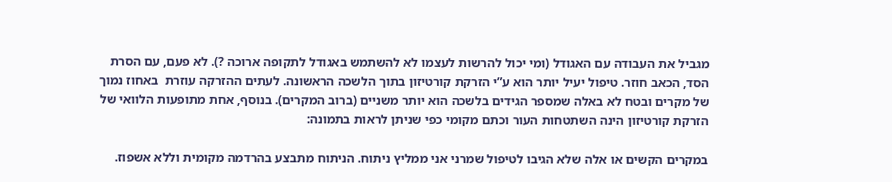מגביל את העבודה עם האגודל (ומי יכול להרשות לעצמו לא להשתמש באגודל לתקופה ארוכה ?). לא פעם, עם הסרת הסד, הכאב חוזר. טיפול יעיל יותר הוא ע”י הזרקת קורטיזון בתוך הלשכה הראשונה. לעתים ההזרקה עוזרת  באחוז נמוך של מקרים ובטח לא באלה שמספר הגידים בלשכה הוא יותר משניים (ברוב המקרים). בנוסף, אחת מתופעות הלוואי של הזרקת קורטיזון הינה השתטחות העור וכתם מקומי כפי שניתן לראות בתמונה:

במקרים הקשים או אלה שלא הגיבו לטיפול שמרני אני ממליץ ניתוח. הניתוח מתבצע בהרדמה מקומית וללא אשפוז.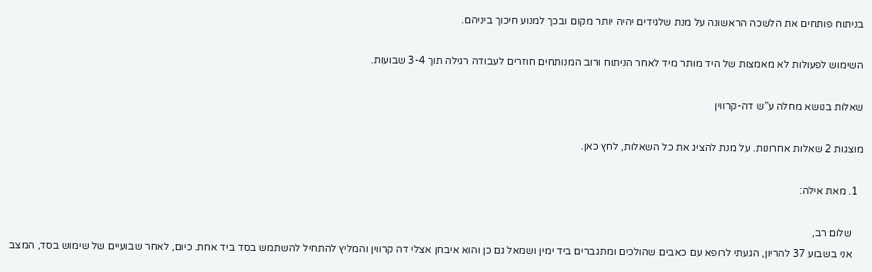בניתוח פותחים את הלשכה הראשונה על מנת שלגידים יהיה יותר מקום ובכך למנוע חיכוך ביניהם.

השימוש לפעולות לא מאמצות של היד מותר מיד לאחר הניתוח ורוב המנותחים חוזרים לעבודה רגילה תוך 3-4 שבועות.

שאלות בנושא מחלה ע”ש דה-קרווין

מוצגות 2 שאלות אחרונות. על מנת להציג את כל השאלות, לחץ כאן.

  1. מאת אילה:

    שלום רב,
    אני בשבוע 37 להריון, הגעתי לרופא עם כאבים שהולכים ומתגברים ביד ימין ושמאל גם כן והוא איבחן אצלי דה קרווין והמליץ להתחיל להשתמש בסד ביד אחת. כיום, לאחר שבועיים של שימוש בסד, המצב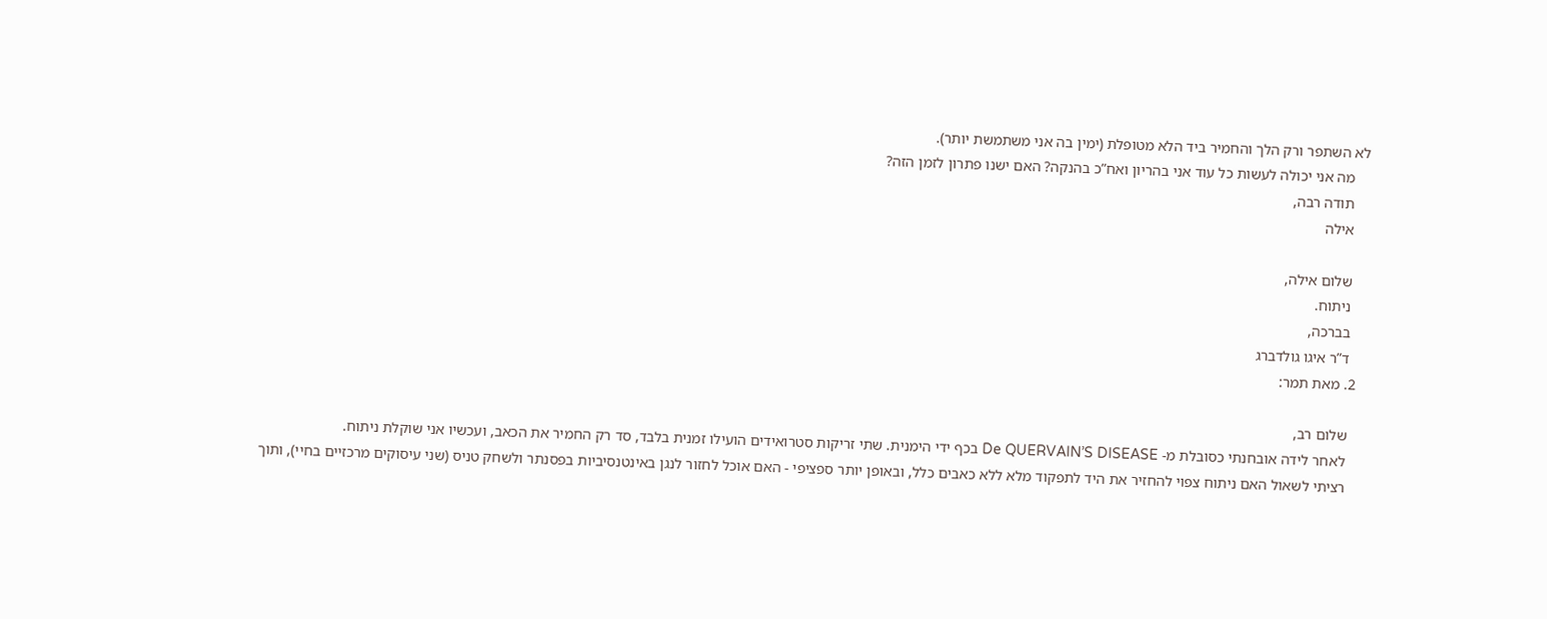לא השתפר ורק הלך והחמיר ביד הלא מטופלת (ימין בה אני משתמשת יותר).
    מה אני יכולה לעשות כל עוד אני בהריון ואח”כ בהנקה? האם ישנו פתרון לזמן הזה?
    תודה רבה,
    אילה

    שלום אילה,
    ניתוח.
    בברכה,
    ד”ר איגו גולדברג
  2. מאת תמר:

    שלום רב,
    לאחר לידה אובחנתי כסובלת מ- De QUERVAIN’S DISEASE בכף ידי הימנית. שתי זריקות סטרואידים הועילו זמנית בלבד, סד רק החמיר את הכאב, ועכשיו אני שוקלת ניתוח.
    רציתי לשאול האם ניתוח צפוי להחזיר את היד לתפקוד מלא ללא כאבים כלל, ובאופן יותר ספציפי - האם אוכל לחזור לנגן באינטנסיביות בפסנתר ולשחק טניס (שני עיסוקים מרכזיים בחיי), ותוך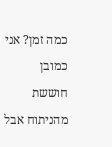כמה זמן? אני כמובן חוששת מהניתוח אבל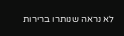לא נראה שנותרו ברירות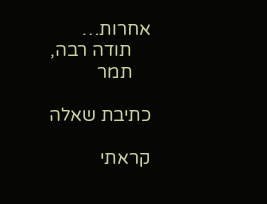אחרות…
    תודה רבה,
    תמר

כתיבת שאלה

קראתי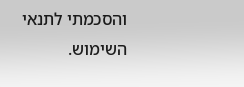והסכמתי לתנאי השימוש.